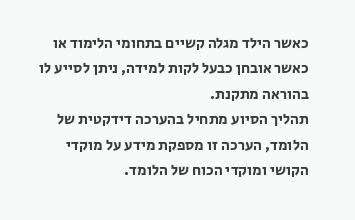כאשר הילד מגלה קשיים בתחומי הלימוד או כאשר אובחן כבעל לקות למידה, ניתן לסייע לו בהוראה מתקנת.
תהליך הסיוע מתחיל בהערכה דידקטית של הלומד, הערכה זו מספקת מידע על מוקדי הקושי ומוקדי הכוח של הלומד.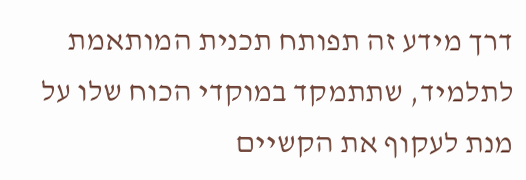דרך מידע זה תפותח תכנית המותאמת לתלמיד, שתתמקד במוקדי הכוח שלו על מנת לעקוף את הקשיים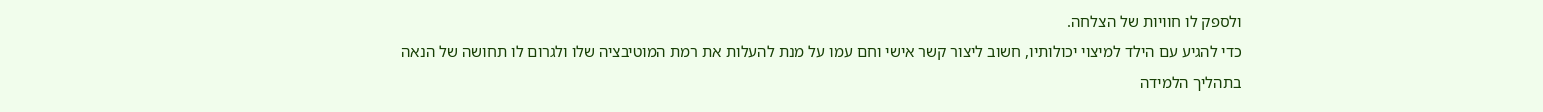ולספק לו חוויות של הצלחה.
כדי להגיע עם הילד למיצוי יכולותיו, חשוב ליצור קשר אישי וחם עמו על מנת להעלות את רמת המוטיבציה שלו ולגרום לו תחושה של הנאה בתהליך הלמידה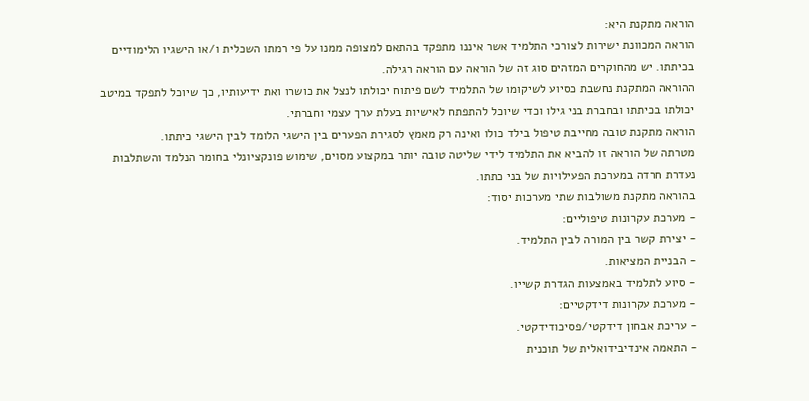הוראה מתקנת היא:
הוראה המכוונת ישירות לצורכי התלמיד אשר איננו מתפקד בהתאם למצופה ממנו על פי רמתו השכלית ו/או הישגיו הלימודיים בכיתתו. יש מהחוקרים המזהים סוג זה של הוראה עם הוראה רגילה.
ההוראה המתקנת נחשבת כסיוע לשיקומו של התלמיד לשם פיתוח יכולתו לנצל את כושרו ואת ידיעותיו, כך שיוכל לתפקד במיטב יכולתו בכיתתו ובחברת בני גילו וכדי שיוכל להתפתח לאישיות בעלת ערך עצמי וחברתי.
הוראה מתקנת טובה מחייבת טיפול בילד כולו ואינה רק מאמץ לסגירת הפערים בין הישגי הלומד לבין הישגי כיתתו.
מטרתה של הוראה זו להביא את התלמיד לידי שליטה טובה יותר במקצוע מסוים, שימוש פונקציונלי בחומר הנלמד והשתלבות נעדרת חרדה במערכת הפעילויות של בני כתתו.
בהוראה מתקנת משולבות שתי מערכות יסוד:
- מערכת עקרונות טיפוליים:
- יצירת קשר בין המורה לבין התלמיד.
- הבניית המציאות.
- סיוע לתלמיד באמצעות הגדרת קשייו.
- מערכת עקרונות דידקטיים:
- עריכת אבחון דידקטי/פסיכודידקטי.
- התאמה אינדיבידואלית של תוכנית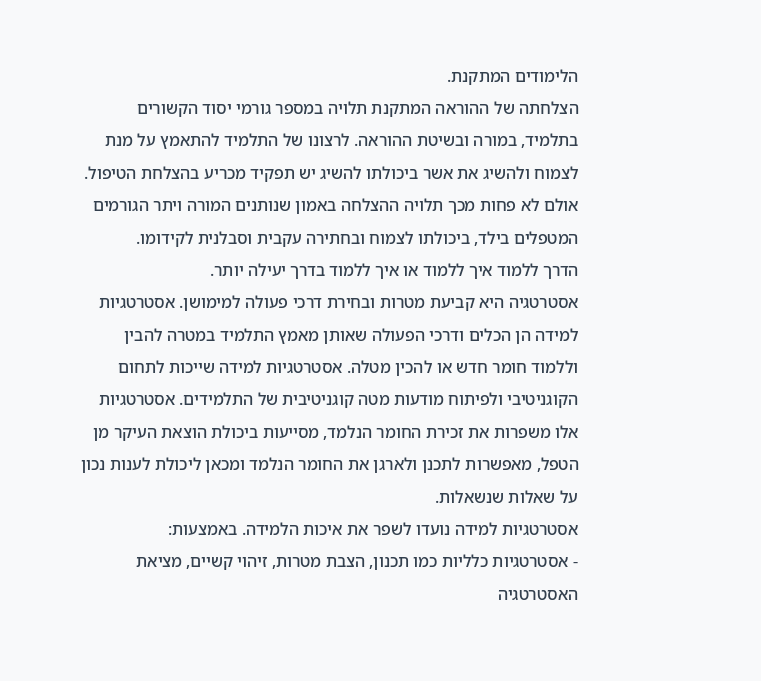הלימודים המתקנת.
הצלחתה של ההוראה המתקנת תלויה במספר גורמי יסוד הקשורים בתלמיד, במורה ובשיטת ההוראה. לרצונו של התלמיד להתאמץ על מנת לצמוח ולהשיג את אשר ביכולתו להשיג יש תפקיד מכריע בהצלחת הטיפול. אולם לא פחות מכך תלויה ההצלחה באמון שנותנים המורה ויתר הגורמים המטפלים בילד, ביכולתו לצמוח ובחתירה עקבית וסבלנית לקידומו.
הדרך ללמוד איך ללמוד או איך ללמוד בדרך יעילה יותר.
אסטרטגיה היא קביעת מטרות ובחירת דרכי פעולה למימושן. אסטרטגיות למידה הן הכלים ודרכי הפעולה שאותן מאמץ התלמיד במטרה להבין וללמוד חומר חדש או להכין מטלה. אסטרטגיות למידה שייכות לתחום הקוגניטיבי ולפיתוח מודעות מטה קוגניטיבית של התלמידים. אסטרטגיות אלו משפרות את זכירת החומר הנלמד, מסייעות ביכולת הוצאת העיקר מן הטפל, מאפשרות לתכנן ולארגן את החומר הנלמד ומכאן ליכולת לענות נכון על שאלות שנשאלות.
אסטרטגיות למידה נועדו לשפר את איכות הלמידה. באמצעות:
- אסטרטגיות כלליות כמו תכנון, הצבת מטרות, זיהוי קשיים, מציאת האסטרטגיה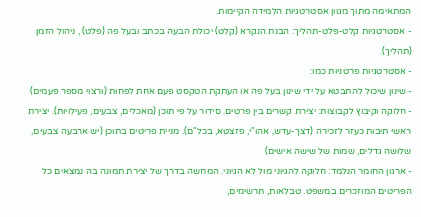המתאימה מתוך מגוון אסטרטגיות הלמידה הקיימות.
- אסטרטגיות קלט-פלט-תהליך: הבנת הנקרא (קלט) יכולת הבעה בכתב ובעל פה (פלט) , ניהול הזמן (תהליך).
- אסטרטגיות פרטניות כמו:
- שינון שיכול להתבטא על ידי שינון בעל פה או העתקת הטקסט פעם אחת לפחות (ורצוי מספר פעמים)
- חלוקה וקיבוץ לקבוצות: יצירת קשרים בין פרטים. סידור על פי תוכן (מאכלים, צבעים, פעילויות). יצירת ראשי תיבות כעזר לזכירה (דצך-עדש, אהו"י, פזצטא, בכל"ם). מניית פריטים בתוכן (יש ארבעה צבעים, שלושה גדלים, שמות של שישה אישים)
- ארגון החומר הנלמד: חלוקה להגיוני מול לא הגיוני. המחשה בדרך של יצירת תמונה בה נמצאים כל הפריטים המוזכרים במשפט. טבלאות, תרשימים,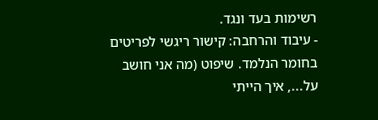רשימות בעד ונגד.
- עיבוד והרחבה: קישור ריגשי לפריטים בחומר הנלמד. שיפוט (מה אני חושב על..., איך הייתי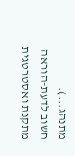מתנהג...).
חשוב לדעת-הוראה מתקנת ואסטרטגית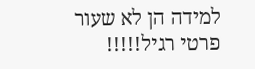למידה הן לא שעור פרטי רגיל!!!!!